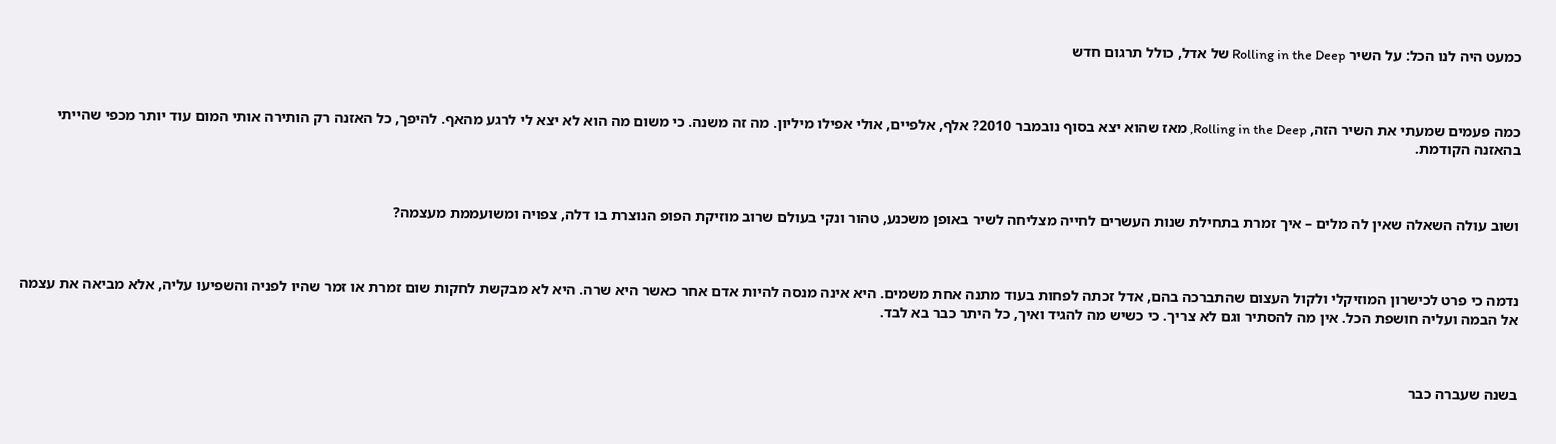כמעט היה לנו הכל: על השיר Rolling in the Deep של אדל, כולל תרגום חדש



כמה פעמים שמעתי את השיר הזה, Rolling in the Deep, מאז שהוא יצא בסוף נובמבר 2010? אלף, אלפיים, אולי אפילו מיליון. מה זה משנה. כי משום מה הוא לא יצא לי לרגע מהאף. להיפך, כל האזנה רק הותירה אותי המום עוד יותר מכפי שהייתי בהאזנה הקודמת.



ושוב עולה השאלה שאין לה מלים – איך זמרת בתחילת שנות העשרים לחייה מצליחה לשיר באופן משכנע, טהור ונקי בעולם שרוב מוזיקת הפופ הנוצרת בו דלה, צפויה ומשועממת מעצמה?



נדמה כי פרט לכישרון המוזיקלי ולקול העצום שהתברכה בהם, אדל זכתה לפחות בעוד מתנה אחת משמים. היא אינה מנסה להיות אדם אחר כאשר היא שרה. היא לא מבקשת לחקות שום זמרת או זמר שהיו לפניה והשפיעו עליה, אלא מביאה את עצמה אל הבמה ועליה חושפת הכל. אין מה להסתיר וגם לא צריך. כי כשיש מה להגיד ואיך, כל היתר כבר בא לבד.



בשנה שעברה כבר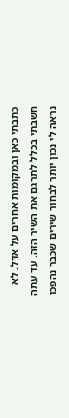כתבתי כאן ובמקומות אחרים על אדל. לא חשבתי בכלל לתרגם את השיר הזה. עד עתה נראה לי נכון יותר לבחור שירים שכבר נהפכו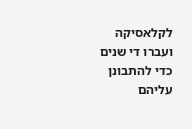לקלאסיקה ועברו די שנים כדי להתבונן עליהם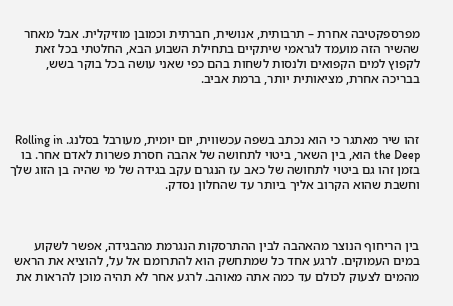מפרספקטיבה אחרת – תרבותית, אנושית, חברתית וכמובן מוזיקלית. אבל מאחר שהשיר הזה מועמד לגראמי שיתקיים בתחילת השבוע הבא, החלטתי בכל זאת לקפוץ למים הקפואים ולנסות לשחות בהם כפי שאני עושה בכל בוקר בשש, בבריכה אחרת, מציאותית יותר, ברמת אביב.



זהו שיר מאתגר כי הוא נכתב בשפה עכשווית, יום יומית, מעורבל בסלנג. Rolling in the Deep הוא, בין השאר, ביטוי לתחושה של אהבה חסרת פשרות לאדם אחר. בו בזמן זהו גם ביטוי לתחושה של כאב עז הנגרם עקב בגידה של מי שהיה בן הזוג שלך וחשבת שהוא הקרוב אליך ביותר עד שהחלון נסדק.



בין הריחוף הנוצר מהאהבה לבין ההתרסקות הנגרמת מהבגידה, אפשר לשקוע במים העמוקים. לרגע אחד כל שמתחשק הוא להתרומם אל על, להוציא את הראש מהמים לצעוק לכולם עד כמה אתה מאוהב. לרגע אחר לא תהיה מוכן להראות את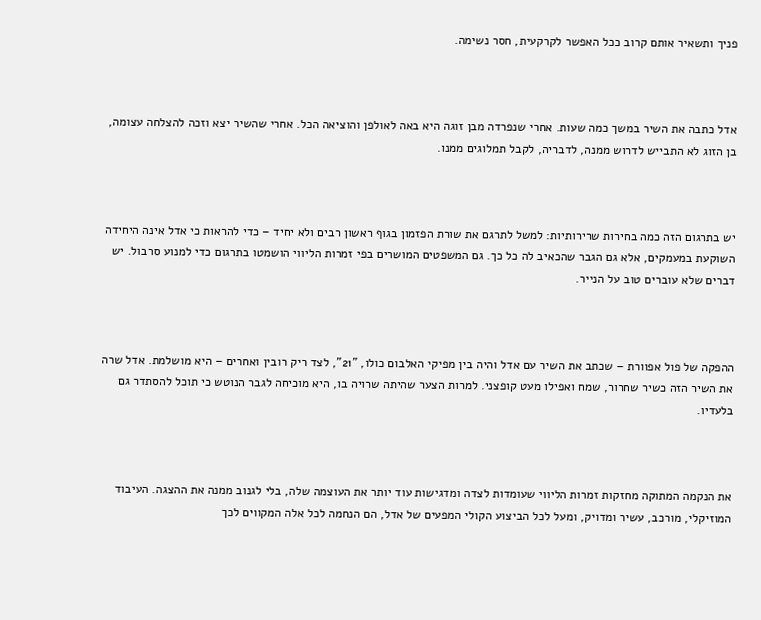פניך ותשאיר אותם קרוב ככל האפשר לקרקעית, חסר נשימה.



אדל כתבה את השיר במשך כמה שעות. אחרי שנפרדה מבן זוגה היא באה לאולפן והוציאה הכל. אחרי שהשיר יצא וזכה להצלחה עצומה, בן הזוג לא התבייש לדרוש ממנה, לדבריה, לקבל תמלוגים ממנו.



יש בתרגום הזה כמה בחירות שרירותיות: למשל לתרגם את שורת הפזמון בגוף ראשון רבים ולא יחיד – כדי להראות כי אדל אינה היחידה השוקעת במעמקים, אלא גם הגבר שהכאיב לה כל כך. גם המשפטים המושרים בפי זמרות הליווי הושמטו בתרגום כדי למנוע סרבול. יש דברים שלא עוברים טוב על הנייר.



ההפקה של פול אפוורת – שכתב את השיר עם אדל והיה בין מפיקי האלבום כולו, "21", לצד ריק רובין ואחרים – היא מושלמת. אדל שרה את השיר הזה כשיר שחרור, שמח ואפילו מעט קופצני. למרות הצער שהיתה שרויה בו, היא מוכיחה לגבר הנוטש כי תוכל להסתדר גם בלעדיו.



את הנקמה המתוקה מחזקות זמרות הליווי שעומדות לצדה ומדגישות עוד יותר את העוצמה שלה, בלי לגנוב ממנה את ההצגה. העיבוד המוזיקלי, מורכב, עשיר ומדויק, ומעל לכל הביצוע הקולי המפעים של אדל, הם הנחמה לכל אלה המקווים לכך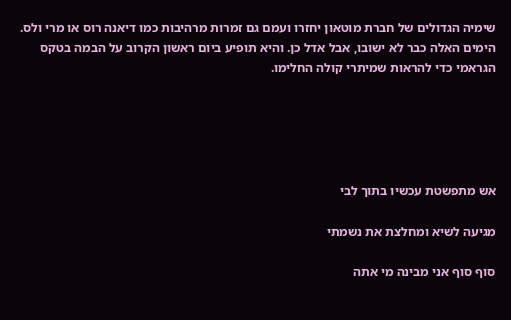שימיה הגדולים של חברת מוטאון יחזרו ועמם גם זמרות מרהיבות כמו דיאנה רוס או מרי ולס. הימים האלה כבר לא ישובו, אבל אדל כן. והיא תופיע ביום ראשון הקרוב על הבמה בטקס הגראמי כדי להראות שמיתרי קולה החלימו.





אש מתפשטת עכשיו בתוך לבי

מגיעה לשיא ומחלצת את נשמתי

סוף סוף אני מבינה מי אתה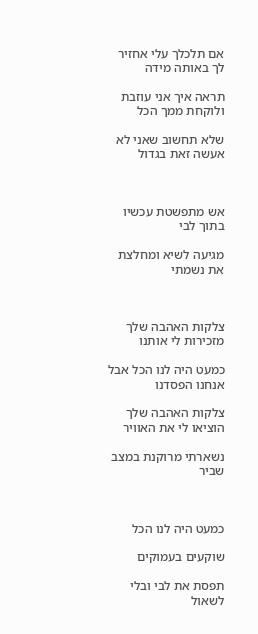אם תלכלך עלי אחזיר לך באותה מידה

תראה איך אני עוזבת ולוקחת ממך הכל

שלא תחשוב שאני לא אעשה זאת בגדול



אש מתפשטת עכשיו בתוך לבי

מגיעה לשיא ומחלצת את נשמתי



צלקות האהבה שלך מזכירות לי אותנו

כמעט היה לנו הכל אבל אנחנו הפסדנו

צלקות האהבה שלך הוציאו לי את האוויר

נשארתי מרוקנת במצב שביר



כמעט היה לנו הכל

שוקעים בעמוקים

תפסת את לבי ובלי לשאול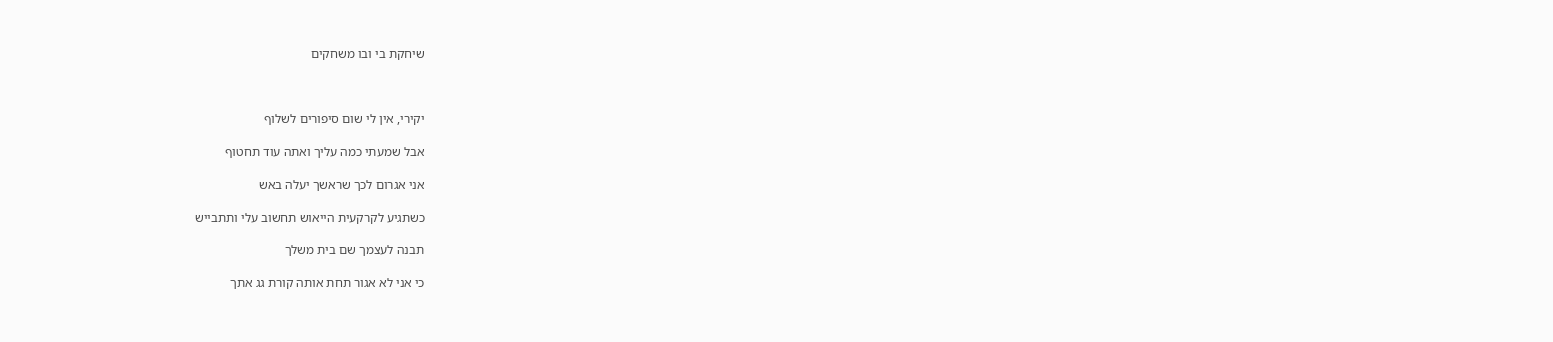שיחקת בי ובו משחקים



יקירי, אין לי שום סיפורים לשלוף

אבל שמעתי כמה עליך ואתה עוד תחטוף

אני אגרום לכך שראשך יעלה באש

כשתגיע לקרקעית הייאוש תחשוב עלי ותתבייש

תבנה לעצמך שם בית משלך

כי אני לא אגור תחת אותה קורת גג אתך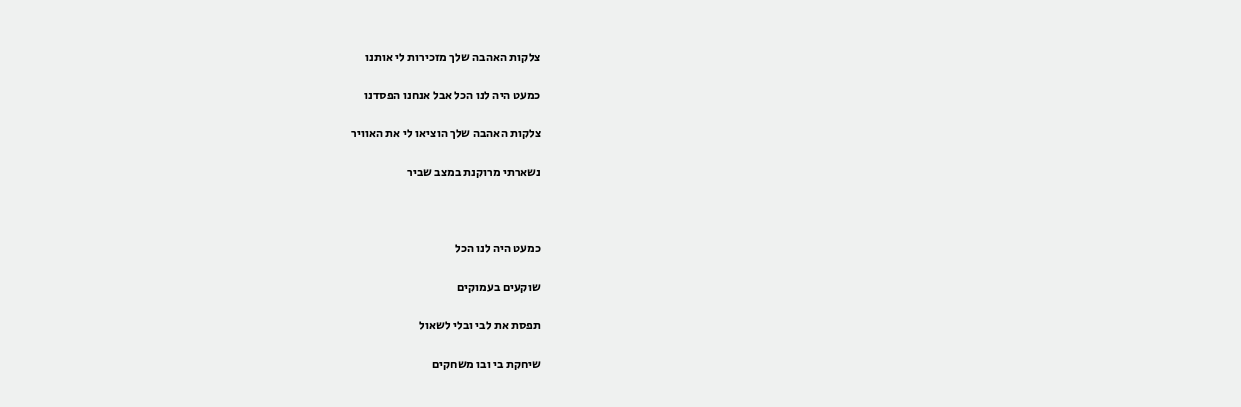צלקות האהבה שלך מזכירות לי אותנו

כמעט היה לנו הכל אבל אנחנו הפסדנו

צלקות האהבה שלך הוציאו לי את האוויר

נשארתי מרוקנת במצב שביר



כמעט היה לנו הכל

שוקעים בעמוקים

תפסת את לבי ובלי לשאול

שיחקת בי ובו משחקים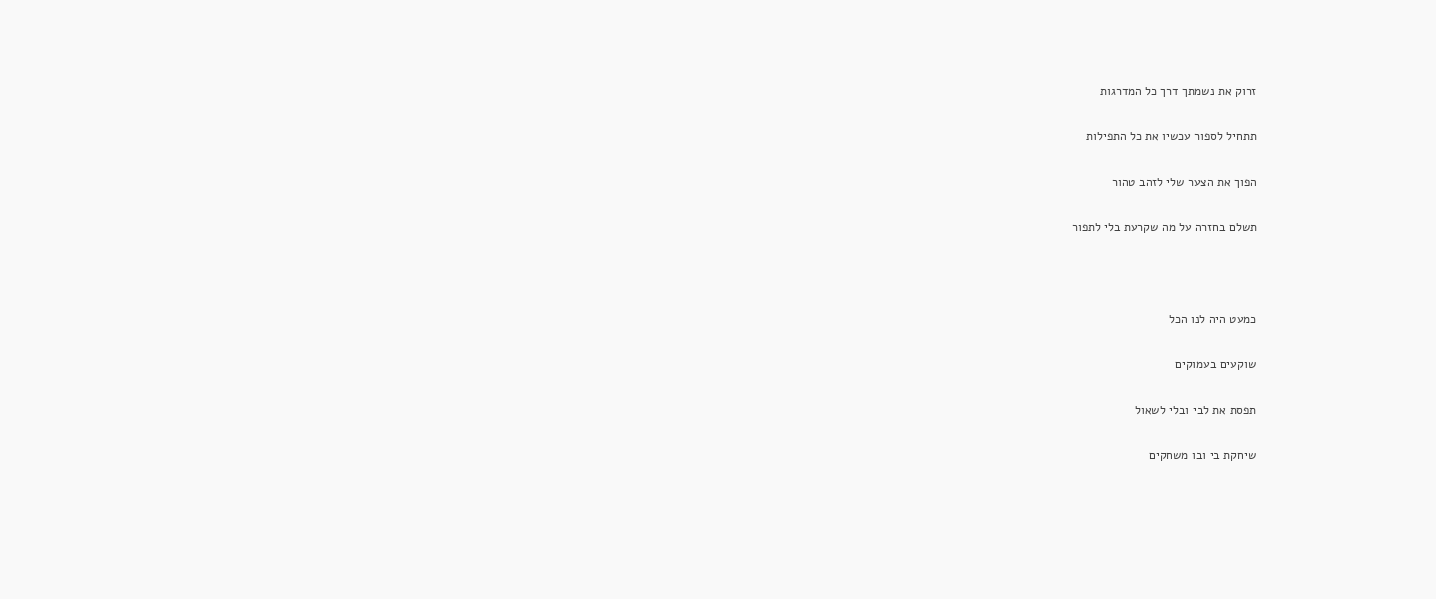זרוק את נשמתך דרך כל המדרגות

תתחיל לספור עכשיו את כל התפילות

הפוך את הצער שלי לזהב טהור

תשלם בחזרה על מה שקרעת בלי לתפור



כמעט היה לנו הכל

שוקעים בעמוקים

תפסת את לבי ובלי לשאול

שיחקת בי ובו משחקים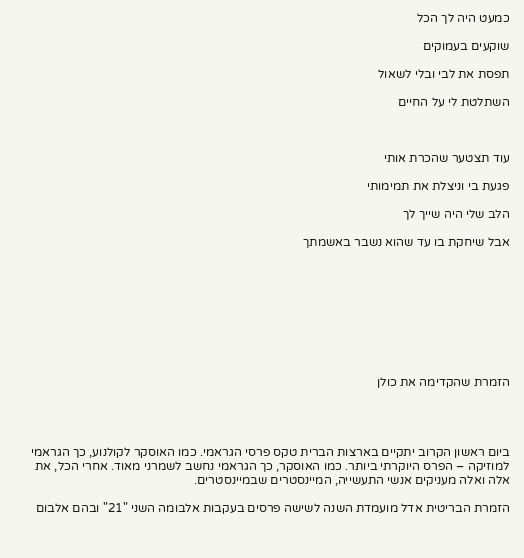כמעט היה לך הכל

שוקעים בעמוקים

תפסת את לבי ובלי לשאול

השתלטת לי על החיים



עוד תצטער שהכרת אותי

פגעת בי וניצלת את תמימותי

הלב שלי היה שייך לך

אבל שיחקת בו עד שהוא נשבר באשמתך









הזמרת שהקדימה את כולן




ביום ראשון הקרוב יתקיים בארצות הברית טקס פרסי הגראמי. כמו האוסקר לקולנוע, כך הגראמי למוזיקה – הפרס היוקרתי ביותר. כמו האוסקר, כך הגראמי נחשב לשמרני מאוד. אחרי הכל, את אלה ואלה מעניקים אנשי התעשייה, המיינסטרים שבמיינסטרים.

הזמרת הבריטית אדל מועמדת השנה לשישה פרסים בעקבות אלבומה השני "21" ובהם אלבום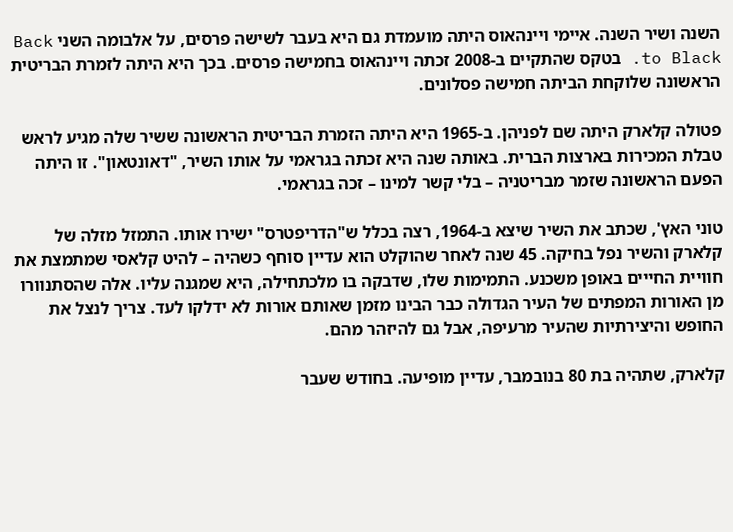השנה ושיר השנה. איימי ויינהאוס היתה מועמדת גם היא בעבר לשישה פרסים, על אלבומה השני Back to Black. בטקס שהתקיים ב-2008 זכתה ויינהאוס בחמישה פרסים. בכך היא היתה לזמרת הבריטית הראשונה שלוקחת הביתה חמישה פסלונים.

פטולה קלארק היתה שם לפניהן. ב-1965 היא היתה הזמרת הבריטית הראשונה ששיר שלה מגיע לראש טבלת המכירות בארצות הברית. באותה שנה היא זכתה בגראמי על אותו השיר, "דאונטאון". זו היתה הפעם הראשונה שזמר מבריטניה – בלי קשר למינו – זכה בגראמי.

טוני האץ', שכתב את השיר שיצא ב-1964, רצה בכלל ש"הדריפטרס" ישירו אותו. התמזל מזלה של קלארק והשיר נפל בחיקה. 45 שנה לאחר שהוקלט הוא עדיין סוחף כשהיה – להיט קלאסי שמתמצת את חוויית החייים באופן משכנע. התמימות שלו, שדבקה בו מלכתחילה, היא שמגנה עליו. אלה שהסתנוורו מן האורות המפתים של העיר הגדולה כבר הבינו מזמן שאותם אורות לא ידלקו לעד. צריך לנצל את החופש והיצירתיות שהעיר מרעיפה, אבל גם להיזהר מהם.

קלארק, שתהיה בת 80 בנובמבר, עדיין מופיעה. בחודש שעבר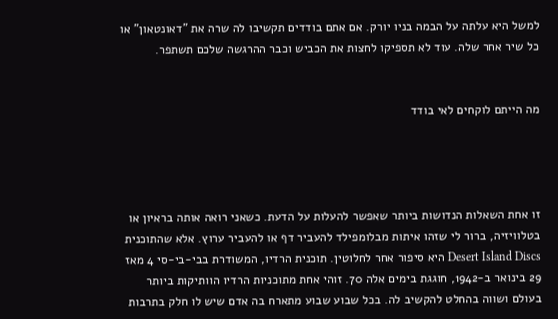למשל היא עלתה על הבמה בניו יורק. אם אתם בודדים תקשיבו לה שרה את "דאונטאון" או כל שיר אחר שלה. עוד לא תספיקו לחצות את הכביש וכבר ההרגשה שלכם תשתפר.


מה הייתם לוקחים לאי בודד




זו אחת השאלות הנדושות ביותר שאפשר להעלות על הדעת. כשאני רואה אותה בראיון או בטלוויזיה, ברור לי שזהו איתות מבלומפילד להעביר דף או להעביר ערוץ. אלא שהתוכנית Desert Island Discs היא סיפור אחר לחלוטין. תוכנית הרדיו, המשודרת בבי-בי-סי 4 מאז 29 בינואר ב-1942, חוגגת בימים אלה 70. זוהי אחת מתוכניות הרדיו הוותיקות ביותר בעולם ושווה בהחלט להקשיב לה. בכל שבוע שבוע מתארח בה אדם שיש לו חלק בתרבות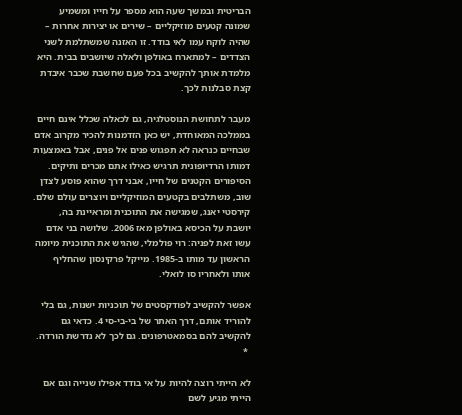הבריטית ובמשך שעה הוא מספר על חייו ומשמיע שמונה קטעים מוזיקליים – שירים או יצירות אחרות – שהיה לוקח עמו לאי בודד. זו האזנה שמשתלמת לשני הצדדים – למתארח באולפן ולאלה שיושבים בבית. היא מלמדת אותך להקשיב בכל פעם שחשבת שכבר איבדת קצת סבלנות לכך.

מעבר לתחושת הנוסטלגיה, גם לכאלה שכלל אינם חיים בממלכה המאוחדת, יש כאן הזדמנות להכיר מקרוב אדם שבחיים כנראה לא תפגוש פנים אל פנים, אבל באמצעות דמותו הרדיופונית תרגיש כאילו אתם מכרים ותיקים. הסיפורים הקטנים של חייו, אבני דרך שהוא פוסע לצדן שוב, משתלבים בקטעים המוזיקליים ויוצרים עולם שלם. קירסטי יאנג, שמגישה את התוכנית ומראיינת בה, יושבת על הכיסא באולפן מאז 2006. שלושה בני אדם עשו זאת לפניה: רוי פולמלי, שהגיש את התוכנית מיומה הראשון עד מותו ב-1985. מייקל פרקינסון שהחליף אותו ולאחריו סו לואלי.

אפשר להקשיב לפודקסטים של תוכניות ישנות, גם בלי להוריד אותם, דרך האתר של בי-בי-סי 4. כדאי גם להקשיב להם בסמאטרפונים. גם לכך לא נדרשת הורדה.
 *

לא הייתי רוצה להיות על אי בודד אפילו שנייה וגם אם הייתי מגיע לשם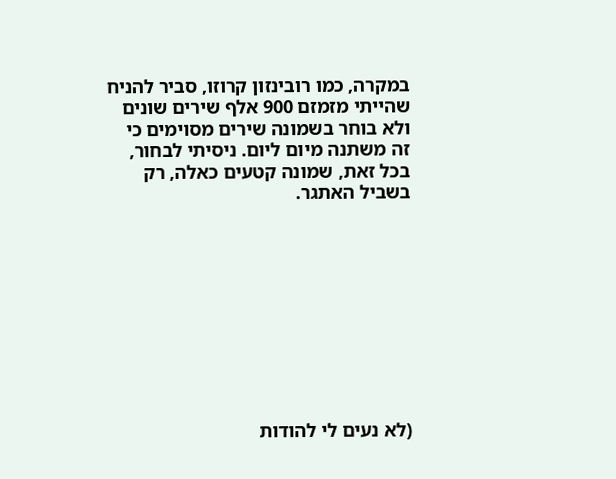במקרה, כמו רובינזון קרוזו, סביר להניח שהייתי מזמזם 900 אלף שירים שונים ולא בוחר בשמונה שירים מסוימים כי זה משתנה מיום ליום. ניסיתי לבחור, בכל זאת, שמונה קטעים כאלה, רק בשביל האתגר.










(לא נעים לי להודות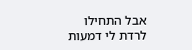אבל התחילו לרדת לי דמעות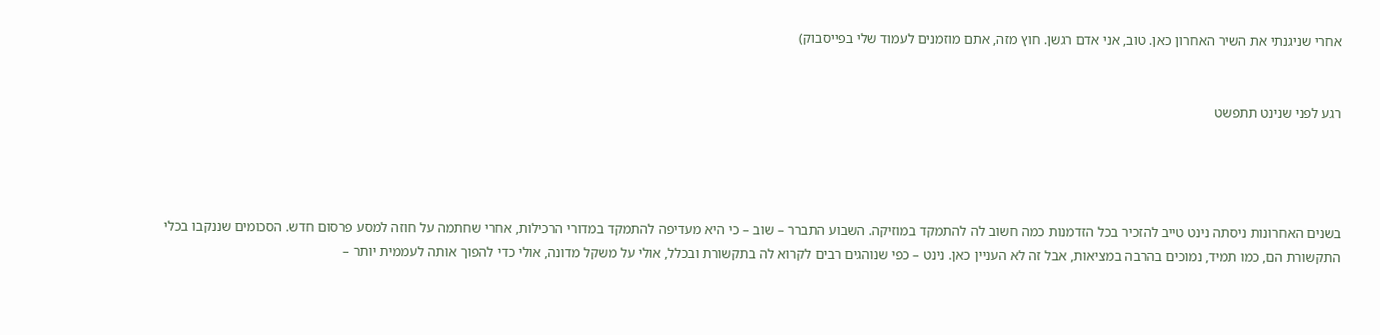אחרי שניגנתי את השיר האחרון כאן. טוב, אני אדם רגשן. חוץ מזה, אתם מוזמנים לעמוד שלי בפייסבוק)


רגע לפני שנינט תתפשט




בשנים האחרונות ניסתה נינט טייב להזכיר בכל הזדמנות כמה חשוב לה להתמקד במוזיקה. השבוע התברר – שוב – כי היא מעדיפה להתמקד במדורי הרכילות, אחרי שחתמה על חוזה למסע פרסום חדש. הסכומים שננקבו בכלי התקשורת הם, כמו תמיד, נמוכים בהרבה במציאות, אבל זה לא העניין כאן. נינט – כפי שנוהגים רבים לקרוא לה בתקשורת ובכלל, אולי על משקל מדונה, אולי כדי להפוך אותה לעממית יותר –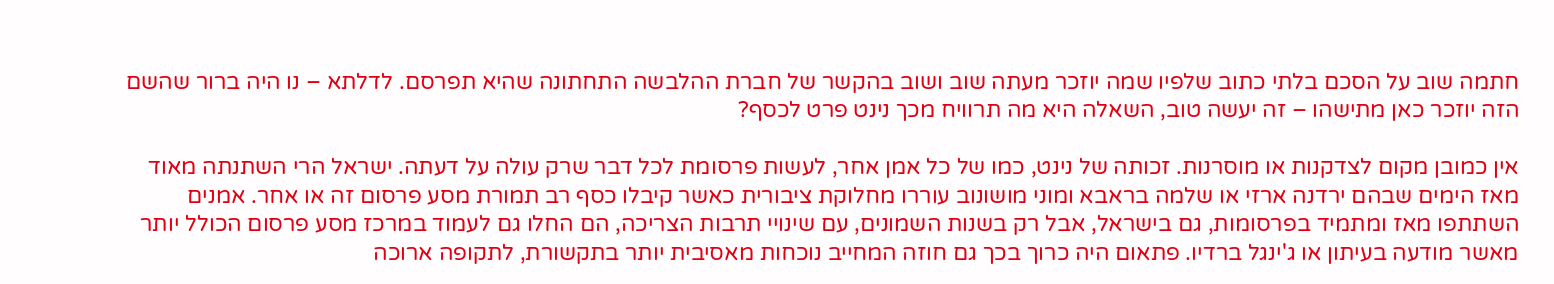חתמה שוב על הסכם בלתי כתוב שלפיו שמה יוזכר מעתה שוב ושוב בהקשר של חברת ההלבשה התחתונה שהיא תפרסם. לדלתא – נו היה ברור שהשם הזה יוזכר כאן מתישהו – זה יעשה טוב, השאלה היא מה תרוויח מכך נינט פרט לכסף?

אין כמובן מקום לצדקנות או מוסרנות. זכותה של נינט, כמו של כל אמן אחר, לעשות פרסומת לכל דבר שרק עולה על דעתה. ישראל הרי השתנתה מאוד מאז הימים שבהם ירדנה ארזי או שלמה בראבא ומוני מושונוב עוררו מחלוקת ציבורית כאשר קיבלו כסף רב תמורת מסע פרסום זה או אחר. אמנים השתתפו מאז ומתמיד בפרסומות, גם בישראל, אבל רק בשנות השמונים, עם שינויי תרבות הצריכה, הם החלו גם לעמוד במרכז מסע פרסום הכולל יותר מאשר מודעה בעיתון או ג'ינגל ברדיו. פתאום היה כרוך בכך גם חוזה המחייב נוכחות מאסיבית יותר בתקשורת, לתקופה ארוכה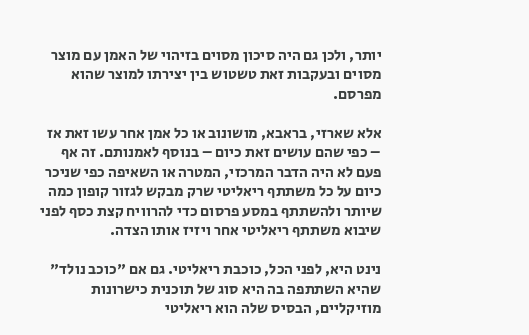יותר, ולכן גם היה סיכון מסוים בזיהוי של האמן עם מוצר מסוים ובעקבות זאת טשטוש בין יצירתו למוצר שהוא מפרסם.

אלא שארזי, בראבא, מושונוב או כל אמן אחר עשו זאת אז – כפי שהם עושים זאת כיום – בנוסף לאמנותם. זה אף פעם לא היה הדבר המרכזי, המטרה או השאיפה כפי שניכר כיום על כל משתתף ריאליטי שרק מבקש לגזור קופון כמה שיותר ולהשתתף במסע פרסום כדי להרוויח קצת כסף לפני שיבוא משתתף ריאליטי אחר ויזיז אותו הצדה.

נינט היא, לפני הכל, כוכבת ריאליטי. גם אם "כוכב נולד" שהיא השתתפה בה היא סוג של תוכנית כישרונות מוזיקליים, הבסיס שלה הוא ריאליטי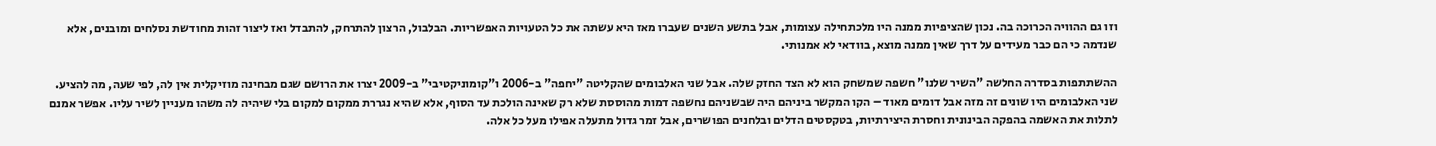וזו גם ההוויה הכרוכה בה. נכון שהציפיות ממנה היו מלכתחילה עצומות, אבל בתשע השנים שעברו מאז היא עשתה את כל הטעויות האפשריות. הבלבול, הרצון להתרחק, להתבדל ואז ליצור זהות מחודשת נסלחים ומובנים, אלא שנדמה כי הם כבר מעידים על דרך שאין ממנה מוצא, בוודאי לא אמנותי.

ההשתתפות בסדרה החלשה "השיר שלנו" חשפה שמשחק הוא לא הצד החזק שלה. אבל שני האלבומים שהקליטה "יחפה" ב-2006 ו"קומוניקטיבי" ב-2009 יצרו את הרושם שגם מבחינה מוזיקלית אין לה, לפי שעה, מה להציע. שני האלבומים היו שונים זה מזה אבל דומים מאוד – הקו המקשר ביניהם היה שבשניהם נחשפה דמות מהוססת שלא רק שאינה הולכת עד הסוף, אלא שהיא נגררת ממקום למקום בלי שיהיה לה משהו מעניין לשיר עליו. אפשר אמנם לתלות את האשמה בהפקה הבינונית וחסרת היצירתיות, בטקסטים הדלים ובלחנים הפושרים, אבל זמר גדול מתעלה אפילו מעל כל אלה.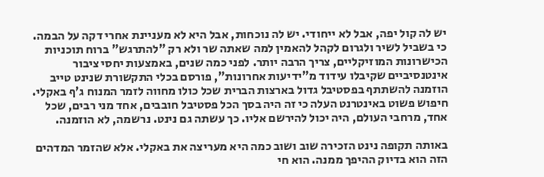יש לה קול יפה, אבל לא ייחודי. יש לה נוכחות, אבל היא לא מעניינת אחרי דקה על הבמה. כי בשביל לשיר ולגרום לקהל להאמין למה שאתה שר ולא רק "להתרגש" ברוח תוכניות הכישרונות המוזיקליים, צריך הרבה יותר. לפני כמה שנים, באמצעות יחסי ציבור אינטנסיביים שקיבלו עידוד מ"ידיעות אחרונות", פורסם בכלי התקשורת שנינט טייב הוזמנה להשתתף בפסטיבל גדול בארצות הברית שכל כולו מחווה לזמר המנוח ג'ף באקלי. חיפוש פשוט באינטרנט העלה כי זה היה בסך הכל פסטיבל חובבים, אחד מני רבים, שכל אחד, מרחבי העולם, היה יכול להירשם אליו. כך עשתה גם נינט. נרשמה, לא הוזמנה.

באותה תקופה נינט הזכירה שוב ושוב כמה היא מעריצה את באקלי. אלא שהזמר המדהים הזה הוא בדיוק ההיפך ממנה. הוא חי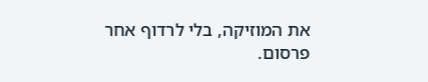את המוזיקה, בלי לרדוף אחר פרסום.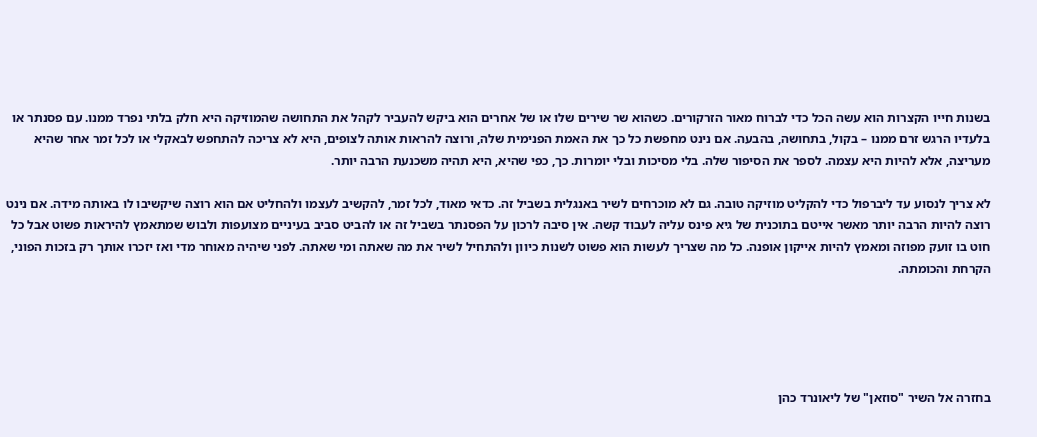בשנות חייו הקצרות הוא עשה הכל כדי לברוח מאור הזרקורים. כשהוא שר שירים שלו או של אחרים הוא ביקש להעביר לקהל את התחושה שהמוזיקה היא חלק בלתי נפרד ממנו. עם פסנתר או בלעדיו הרגש זרם ממנו – בקול, בתחושה, בהבעה. אם נינט מחפשת כל כך את האמת הפנימית שלה, ורוצה להראות אותה לצופים, היא לא צריכה להתחפש לבאקלי או לכל זמר אחר שהיא מעריצה, אלא להיות היא עצמה. לספר את הסיפור שלה. בלי מסיכות ובלי יומרות. כך, כפי שהיא, היא תהיה משכנעת הרבה יותר.

לא צריך לנסוע עד ליברפול כדי להקליט מוזיקה טובה. גם לא מוכרחים לשיר באנגלית בשביל זה. כדאי מאוד, לכל זמר, להקשיב לעצמו ולהחליט אם הוא רוצה שיקשיבו לו באותה מידה. אם נינט רוצה להיות הרבה יותר מאשר אייטם בתוכנית של גיא פינס עליה לעבוד קשה. אין סיבה לרכון על הפסנתר בשביל זה או להביט סביב בעיניים מצועפות ולבוש שמתאמץ להיראות פשוט אבל כל חוט בו זועק מפוזה ומאמץ להיות אייקון אופנה. כל מה שצריך לעשות הוא פשוט לשנות כיוון ולהתחיל לשיר את מה שאתה ומי שאתה. לפני שיהיה מאוחר מדי ואז יזכרו אותך רק בזכות הפוני, הקרחת והכומתה.





בחזרה אל השיר "סוזאן" של ליאונרד כהן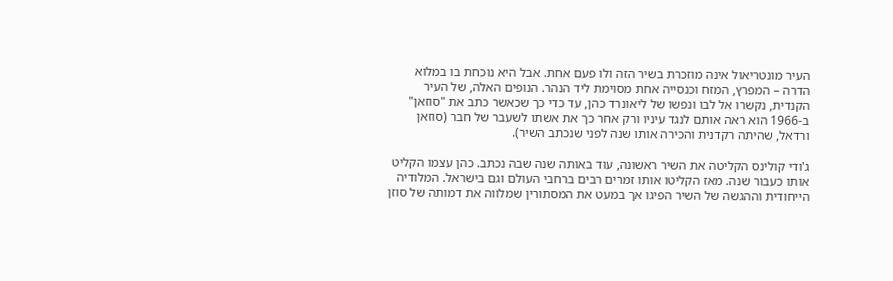העיר מונטריאול אינה מוזכרת בשיר הזה ולו פעם אחת. אבל היא נוכחת בו במלוא הדרה – המפרץ, המזח וכנסייה אחת מסוימת ליד הנהר. הנופים האלה, של העיר הקנדית, נקשרו אל לבו ונפשו של ליאונרד כהן, עד כדי כך שכאשר כתב את "סוזאן" ב-1966 הוא ראה אותם לנגד עיניו ורק אחר כך את אשתו לשעבר של חבר (סוזאן ורדאל, שהיתה רקדנית והכירה אותו שנה לפני שנכתב השיר).

ג'ודי קולינס הקליטה את השיר ראשונה, עוד באותה שנה שבה נכתב. כהן עצמו הקליט אותו כעבור שנה. מאז הקליטו אותו זמרים רבים ברחבי העולם וגם בישראל. המלודיה הייחודית וההגשה של השיר הפיגו אך במעט את המסתורין שמלווה את דמותה של סוזן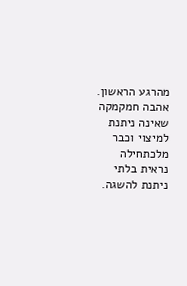מהרגע הראשון. אהבה חמקמקה שאינה ניתנת למיצוי וכבר מלכתחילה נראית בלתי ניתנת להשגה.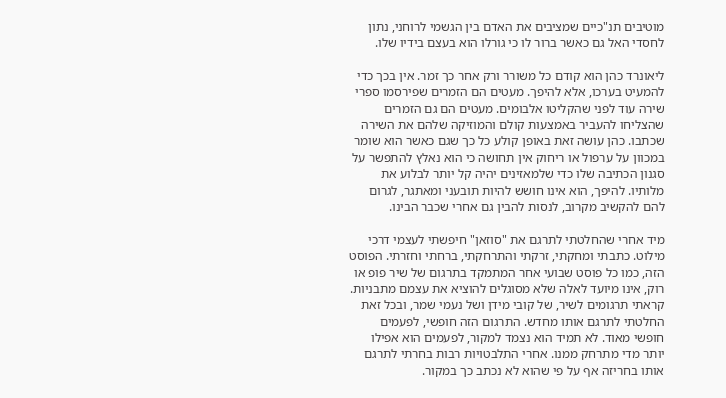מוטיבים תנ"כיים שמציבים את האדם בין הגשמי לרוחני, נתון לחסדי האל גם כאשר ברור לו כי גורלו הוא בעצם בידיו שלו.

ליאונרד כהן הוא קודם כל משורר ורק אחר כך זמר. אין בכך כדי להמעיט בערכו, אלא להיפך. מעטים הם הזמרים שפירסמו ספרי שירה עוד לפני שהקליטו אלבומים. מעטים הם גם הזמרים שהצליחו להעביר באמצעות קולם והמוזיקה שלהם את השירה שכתבו. כהן עושה זאת באופן קולע כל כך שגם כאשר הוא שומר במכוון על ערפול או ריחוק אין תחושה כי הוא נאלץ להתפשר על סגנון הכתיבה שלו כדי שלמאזינים יהיה קל יותר לבלוע את מלותיו. להיפך, הוא אינו חושש להיות תובעני ומאתגר, לגרום להם להקשיב מקרוב, לנסות להבין גם אחרי שכבר הבינו.

מיד אחרי שהחלטתי לתרגם את "סוזאן" חיפשתי לעצמי דרכי מילוט. כתבתי ומחקתי, זרקתי והתרחקתי, ברחתי וחזרתי. הפוסט הזה, כמו כל פוסט שבועי אחר המתמקד בתרגום של שיר פופ או רוק, אינו מיועד לאלה שלא מסוגלים להוציא את עצמם מתבניות. קראתי תרגומים לשיר, של קובי מידן ושל נעמי שמר, ובכל זאת החלטתי לתרגם אותו מחדש. התרגום הזה חופשי, לפעמים חופשי מאוד. לא תמיד הוא נצמד למקור, לפעמים הוא אפילו יותר מדי מתרחק ממנו. אחרי התלבטויות רבות בחרתי לתרגם אותו בחריזה אף על פי שהוא לא נכתב כך במקור.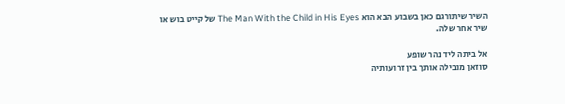השיר שיתורגם כאן בשבוע הבא הוא The Man With the Child in His Eyes של קייט בוש או שיר אחר שלה.

אל ביתה ליד נהר שופע
סוזאן מובילה אותך בין זרועותיה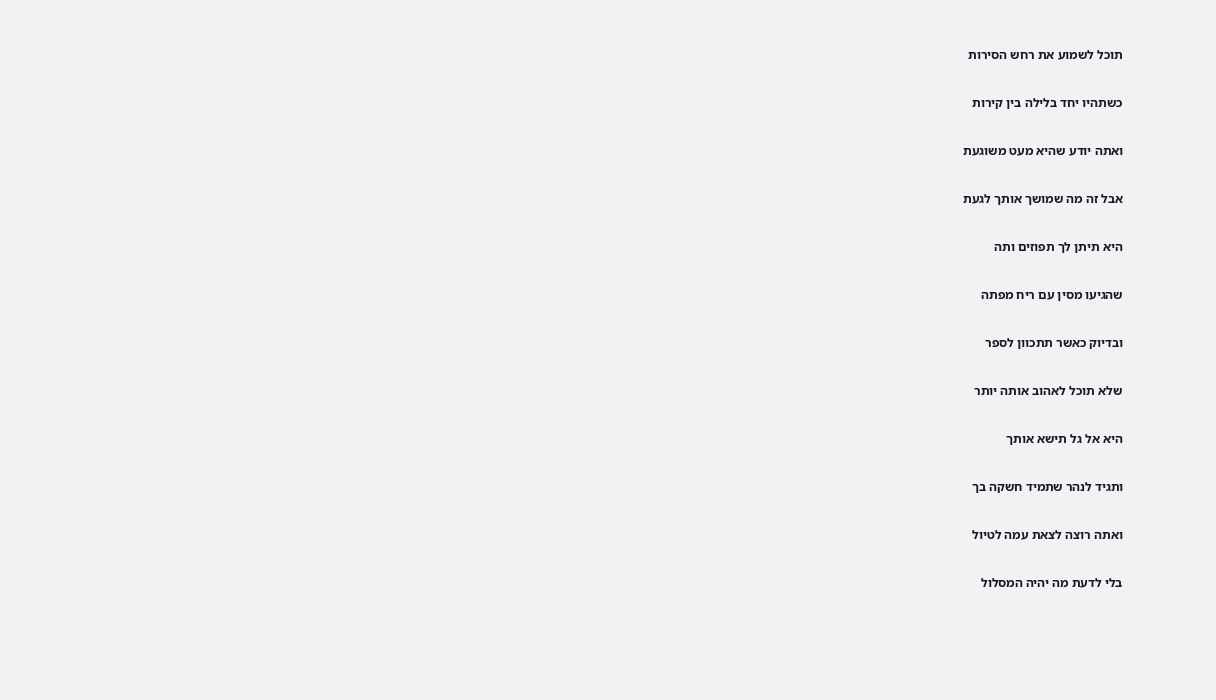תוכל לשמוע את רחש הסירות

כשתהיו יחד בלילה בין קירות

ואתה יודע שהיא מעט משוגעת

אבל זה מה שמושך אותך לגעת

היא תיתן לך תפוזים ותה

שהגיעו מסין עם ריח מפתה

ובדיוק כאשר תתכוון לספר

שלא תוכל לאהוב אותה יותר

היא אל גל תישא אותך

ותגיד לנהר שתמיד חשקה בך

ואתה רוצה לצאת עמה לטיול

בלי לדעת מה יהיה המסלול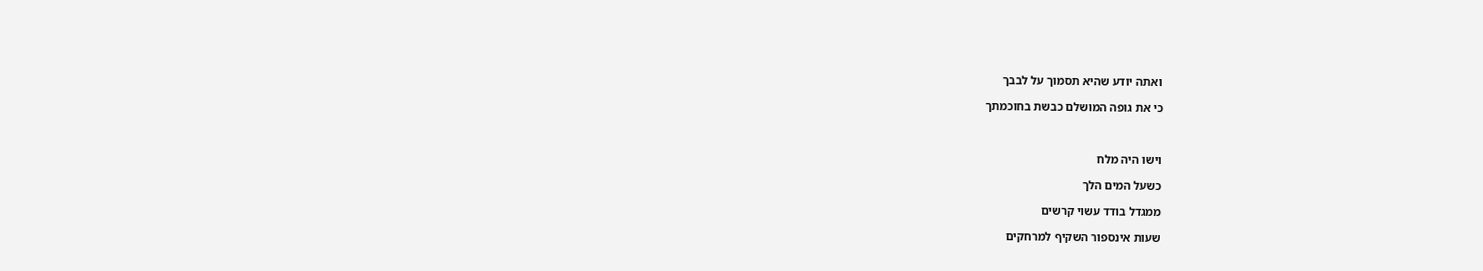ואתה יודע שהיא תסמוך על לבבך

כי את גופה המושלם כבשת בחוכמתך



וישו היה מלח

כשעל המים הלך

ממגדל בודד עשוי קרשים

שעות אינספור השקיף למרחקים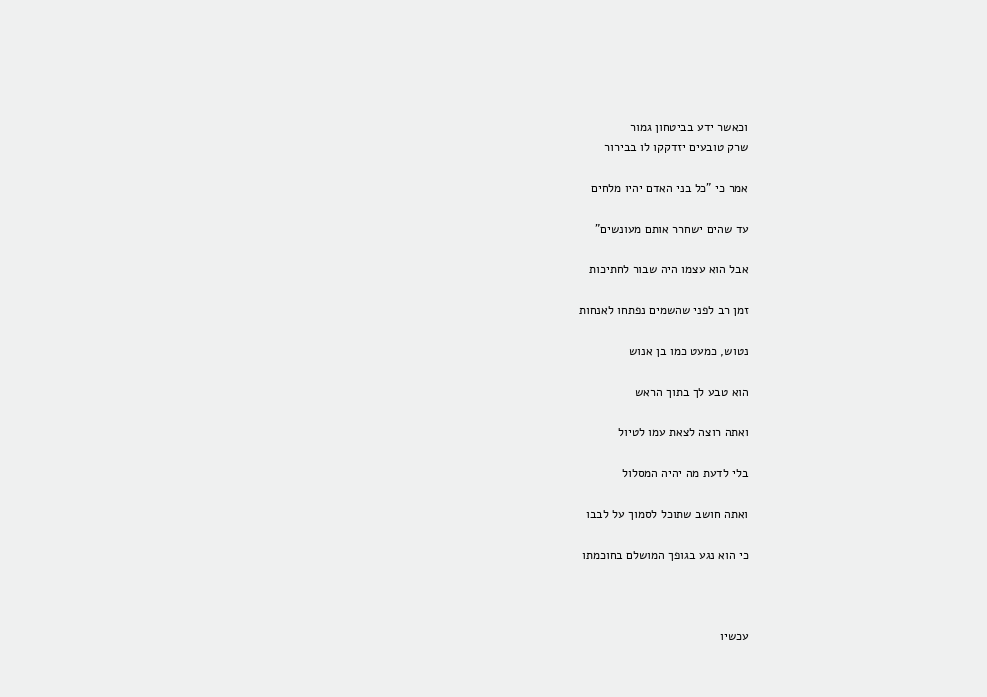וכאשר ידע בביטחון גמור
שרק טובעים יזדקקו לו בבירור

אמר כי "כל בני האדם יהיו מלחים

עד שהים ישחרר אותם מעונשים"

אבל הוא עצמו היה שבור לחתיכות

זמן רב לפני שהשמים נפתחו לאנחות

נטוש, כמעט כמו בן אנוש

הוא טבע לך בתוך הראש

ואתה רוצה לצאת עמו לטיול

בלי לדעת מה יהיה המסלול

ואתה חושב שתוכל לסמוך על לבבו

כי הוא נגע בגופך המושלם בחוכמתו



עכשיו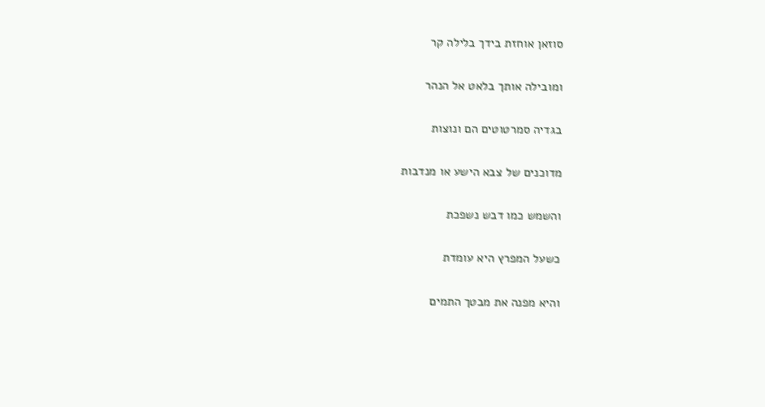סוזאן אוחזת בידך בלילה קר

ומובילה אותך בלאט אל הנהר

בגדיה סמרטוטים הם ונוצות

מדוכנים של צבא הישע או מנדבות

והשמש כמו דבש נשפכת

כשעל המפרץ היא עומדת

והיא מפנה את מבטך התמים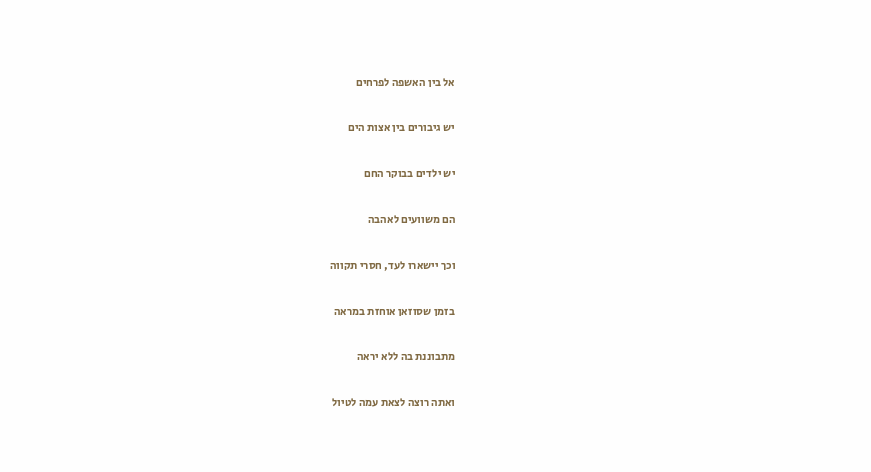אל בין האשפה לפרחים

יש גיבורים בין אצות הים

יש ילדים בבוקר החם

הם משוועים לאהבה

וכך יישארו לעד, חסרי תקווה

בזמן שסוזאן אוחזת במראה

מתבוננת בה ללא יראה

ואתה רוצה לצאת עמה לטיול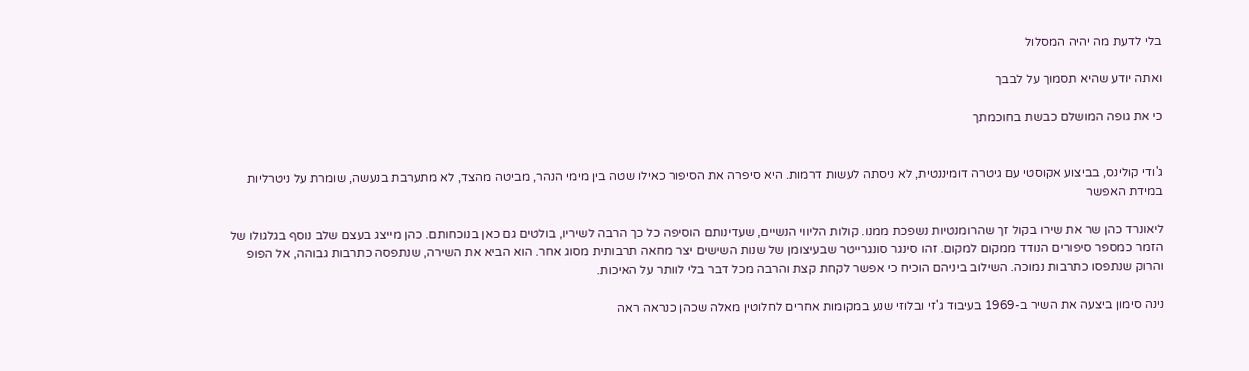בלי לדעת מה יהיה המסלול

ואתה יודע שהיא תסמוך על לבבך

כי את גופה המושלם כבשת בחוכמתך


ג'ודי קולינס, בביצוע אקוסטי עם גיטרה דומיננטית, לא ניסתה לעשות דרמות. היא סיפרה את הסיפור כאילו שטה בין מימי הנהר, מביטה מהצד, לא מתערבת בנעשה, שומרת על ניטרליות במידת האפשר

ליאונרד כהן שר את שירו בקול זך שהרומנטיות נשפכת ממנו. קולות הליווי הנשיים, שעדינותם הוסיפה כל כך הרבה לשיריו, בולטים גם כאן בנוכחותם. כהן מייצג בעצם שלב נוסף בגלגולו של הזמר כמספר סיפורים הנודד ממקום למקום. זהו סינגר סונגרייטר שבעיצומן של שנות השישים יצר מחאה תרבותית מסוג אחר. הוא הביא את השירה, שנתפסה כתרבות גבוהה, אל הפופ והרוק שנתפסו כתרבות נמוכה. השילוב ביניהם הוכיח כי אפשר לקחת קצת והרבה מכל דבר בלי לוותר על האיכות.

נינה סימון ביצעה את השיר ב-1969 בעיבוד ג'זי ובלוזי שנע במקומות אחרים לחלוטין מאלה שכהן כנראה ראה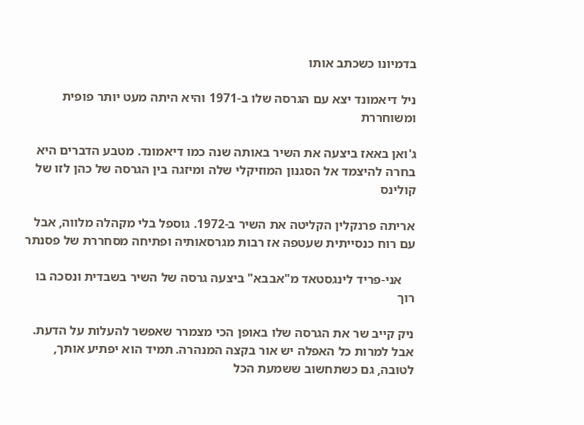בדמיונו כשכתב אותו

ניל דיאמונד יצא עם הגרסה שלו ב-1971 והיא היתה מעט יותר פופית ומשוחררת

ג'ואן באאז ביצעה את השיר באותה שנה כמו דיאמונד. מטבע הדברים היא בחרה להיצמד אל הסגנון המוזיקלי שלה ומיזגה בין הגרסה של כהן לזו של קולינס

אריתה פרנקלין הקליטה את השיר ב-1972. גוספל בלי מקהלה מלווה, אבל עם רוח כנסייתית שעטפה אז רבות מגרסאותיה ופתיחה מסחררת של פסנתר

    אני-פריד לינגסטאד מ"אבבא" ביצעה גרסה של השיר בשבדית ונסכה בו רוך

ניק קייב שר את הגרסה שלו באופן הכי מצמרר שאפשר להעלות על הדעת. אבל למרות כל האפלה יש אור בקצה המנהרה. תמיד הוא יפתיע אותך, לטובה, גם כשתחשוב ששמעת הכל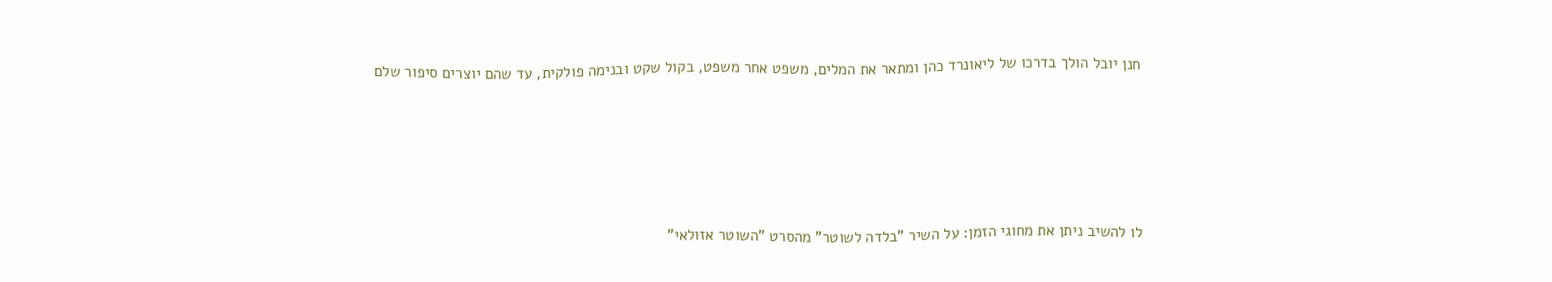חנן יובל הולך בדרכו של ליאונרד כהן ומתאר את המלים, משפט אחר משפט, בקול שקט ובנימה פולקית, עד שהם יוצרים סיפור שלם






לו להשיב ניתן את מחוגי הזמן: על השיר "בלדה לשוטר" מהסרט "השוטר אזולאי"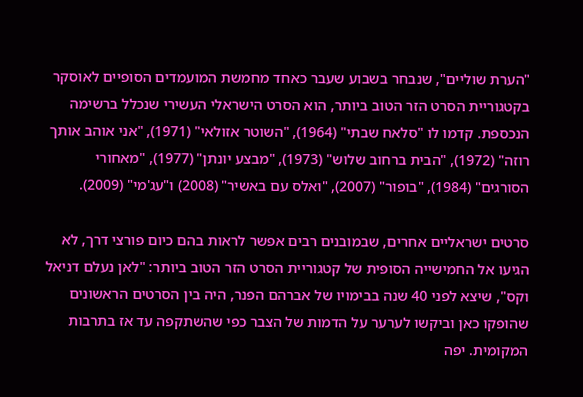"הערת שוליים", שנבחר בשבוע שעבר כאחד מחמשת המועמדים הסופיים לאוסקר בקטגוריית הסרט הזר הטוב ביותר, הוא הסרט הישראלי העשירי שנכלל ברשימה הנכספת. קדמו לו "סלאח שבתי" (1964), "השוטר אזולאי" (1971), "אני אוהב אותך רוזה" (1972), "הבית ברחוב שלוש" (1973), "מבצע יונתן" (1977), "מאחורי הסורגים" (1984), "בופור" (2007), "ואלס עם באשיר" (2008) ו"עג'מי" (2009).

סרטים ישראליים אחרים, שבמובנים רבים אפשר לראות בהם כיום פורצי דרך, לא הגיעו אל החמישייה הסופית של קטגוריית הסרט הזר הטוב ביותר: "לאן נעלם דניאל וקס", שיצא לפני 40 שנה בבימויו של אברהם הפנר, היה בין הסרטים הראשונים שהופקו כאן וביקשו לערער על הדמות של הצבר כפי שהשתקפה עד אז בתרבות המקומית. יפה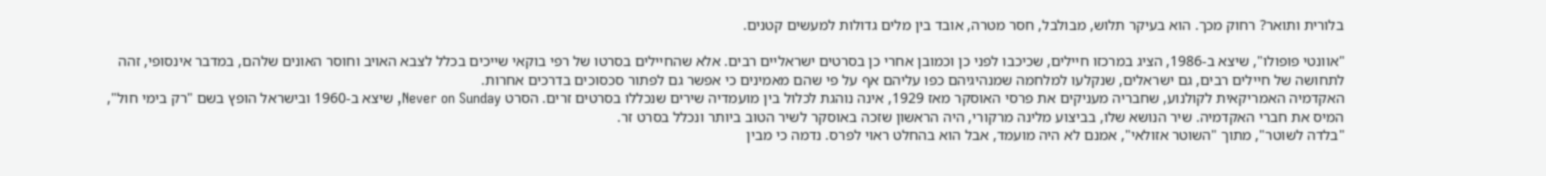בלורית ותואר? רחוק מכך. הוא בעיקר תלוש, מבולבל, חסר מטרה, אובד בין מלים גדולות למעשים קטנים.

"אוונטי פופולו", שיצא ב-1986, הציג במרכזו חיילים, שכיכבו לפני כן וכמובן אחרי כן בסרטים ישראליים רבים. אלא שהחיילים בסרטו של רפי בוקאי שייכים בכלל לצבא האויב וחוסר האונים שלהם, במדבר אינסופי, זהה לתחושה של חיילים רבים, גם ישראלים, שנקלעו למלחמה שמנהיגיהם כפו עליהם אף על פי שהם מאמינים כי אפשר גם לפתור סכסוכים בדרכים אחרות.
האקדמיה האמריקאית לקולנוע, שחבריה מעניקים את פרסי האוסקר מאז 1929, אינה נוהגת לכלול בין מועמדיה שירים שנכללו בסרטים זרים. הסרט Never on Sunday, שיצא ב-1960 ובישראל הופץ בשם "רק בימי חול", המיס את חברי האקדמיה. שיר הנושא שלו, בביצוע מלינה מרקורי, היה הראשון שזכה באוסקר לשיר הטוב ביותר ונכלל בסרט זר.
"בלדה לשוטר", מתוך "השוטר אזולאי", אמנם לא היה מועמד, אבל הוא בהחלט ראוי לפרס. נדמה כי מבין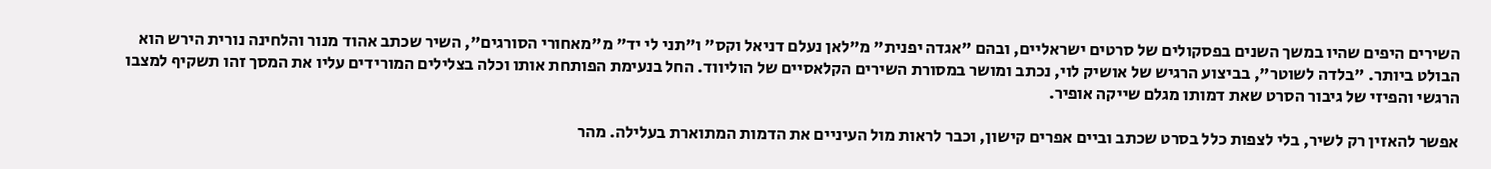השירים היפים שהיו במשך השנים בפסקולים של סרטים ישראליים, ובהם "אגדה יפנית" מ"לאן נעלם דניאל וקס" ו"תני לי יד" מ"מאחורי הסורגים", השיר שכתב אהוד מנור והלחינה נורית הירש הוא הבולט ביותר. "בלדה לשוטר", בביצוע הרגיש של אושיק לוי, נכתב ומושר במסורת השירים הקלאסיים של הוליווד. החל בנעימת הפותחת אותו וכלה בצלילים המורידים עליו את המסך זהו תשקיף למצבו הרגשי והפיזי של גיבור הסרט שאת דמותו מגלם שייקה אופיר.

אפשר להאזין רק לשיר, בלי לצפות כלל בסרט שכתב וביים אפרים קישון, וכבר לראות מול העיניים את הדמות המתוארת בעלילה. מהר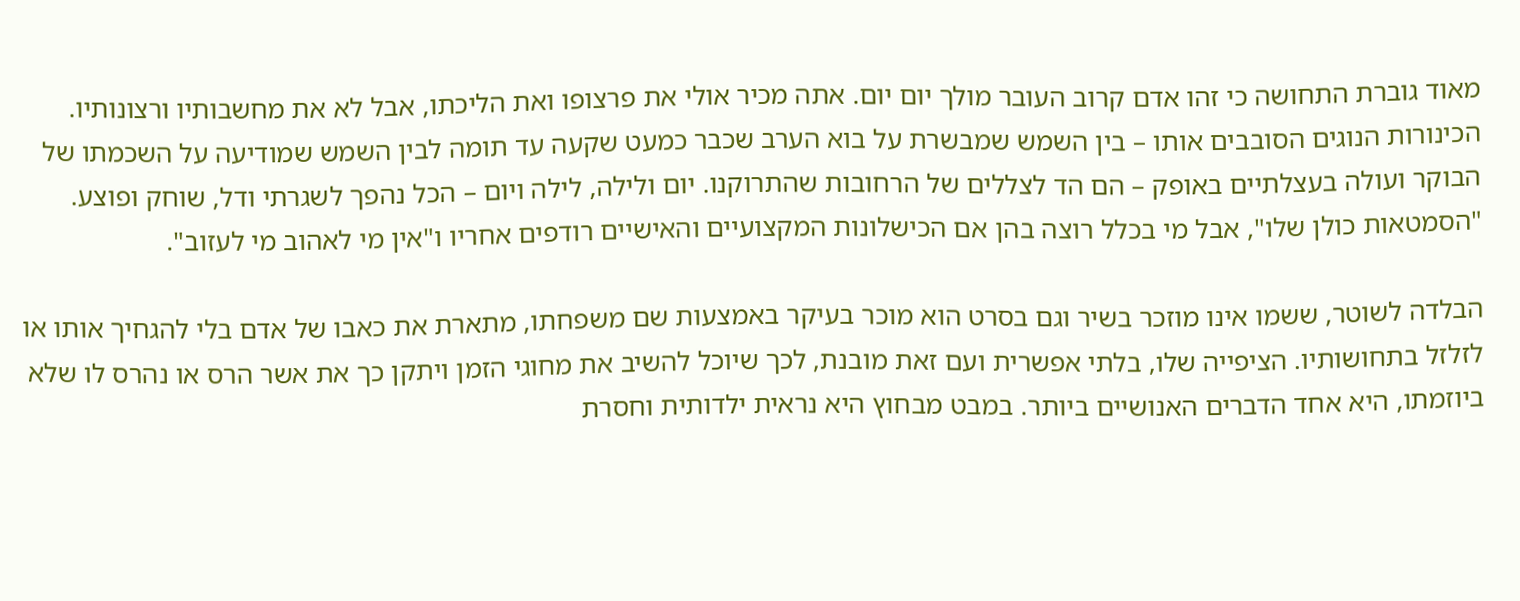מאוד גוברת התחושה כי זהו אדם קרוב העובר מולך יום יום. אתה מכיר אולי את פרצופו ואת הליכתו, אבל לא את מחשבותיו ורצונותיו. הכינורות הנוגים הסובבים אותו – בין השמש שמבשרת על בוא הערב שכבר כמעט שקעה עד תומה לבין השמש שמודיעה על השכמתו של הבוקר ועולה בעצלתיים באופק – הם הד לצללים של הרחובות שהתרוקנו. יום ולילה, לילה ויום – הכל נהפך לשגרתי ודל, שוחק ופוצע. "הסמטאות כולן שלו", אבל מי בכלל רוצה בהן אם הכישלונות המקצועיים והאישיים רודפים אחריו ו"אין מי לאהוב מי לעזוב".

הבלדה לשוטר, ששמו אינו מוזכר בשיר וגם בסרט הוא מוכר בעיקר באמצעות שם משפחתו, מתארת את כאבו של אדם בלי להגחיך אותו או לזלזל בתחושותיו. הציפייה שלו, בלתי אפשרית ועם זאת מובנת, לכך שיוכל להשיב את מחוגי הזמן ויתקן כך את אשר הרס או נהרס לו שלא ביוזמתו, היא אחד הדברים האנושיים ביותר. במבט מבחוץ היא נראית ילדותית וחסרת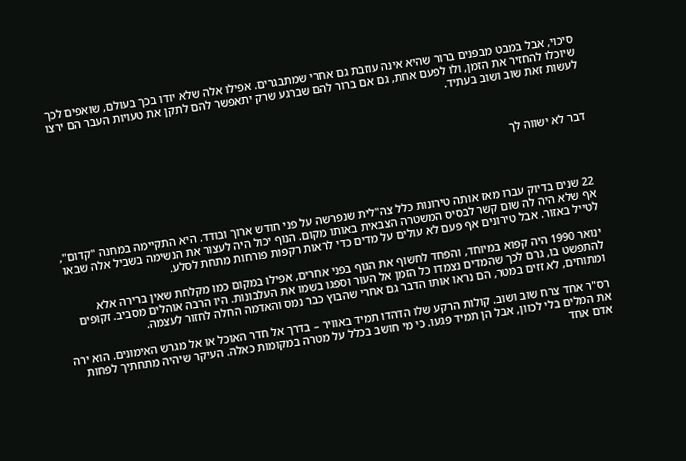סיכוי, אבל במבט מבפנים ברור שהיא אינה עוזבת גם אחרי שמתבגרים. אפילו אלה שלא יודו בכך בעולם, שואפים לכך שיוכלו להחזיר את הזמן, ולו לפעם אחת, גם אם ברור להם שברגע שרק יתאפשר להם לתקן את טעויות העבר הם ירצו לעשות זאת שוב ושוב בעתיד.



דבר לא ישווה לך




22 שנים בדיוק עברו מאז אותה טירונות כלל צה"לית שנפרשה על פני חודש ארוך ובודד. היא התקיימה במחנה "קדום", אף שלא היה לה שום קשר לבסיס המשטרה הצבאית באותו מקום. הנוף יכול היה לעצור את הנשימה בשביל אלה שבאו לטייל באזור. אבל טירונים אף פעם לא עולים על מדים כדי לראות רקפות פורחות מתחת לסלע.

ינואר 1990 היה קפוא במיוחד, והפחד לחשוף את הגוף בפני אחרים, אפילו במקום כמו מקלחת שאין ברירה אלא להתפשט בו, גרם לכך שהמדים נצמדו כל הזמן אל העור וספגו בשמו את העלבונות. היו הרבה אוהלים מסביב. זקופים ומתוחים, לא זזים במטר, הם נראו אותו הדבר גם אחרי שהבוץ כבר נמס והאדמה החלה לחזור לעצמה.

רס"ר אחד צרח שוב ושוב. קולות הרקע שלו הדהדו תמיד באוויר – בדרך אל חדר האוכל או אל מגרש האימונים. הוא ירה את המלים בלי לכוון, אבל הן תמיד פגעו. כי מי חושב בכלל על מטרה במקומות כאלה. העיקר שיהיה מתחתיך לפחות אדם אחד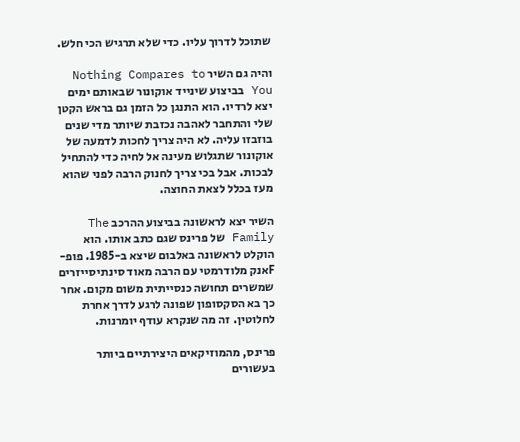שתוכל לדרוך עליו. כדי שלא תרגיש הכי חלש.

והיה גם השיר Nothing Compares to You בביצוע שינייד אוקונור שבאותם ימים יצא לרדיו. הוא התנגן כל הזמן גם בראש הקטן שלי והתחבר לאהבה נכזבת שיותר מדי שנים בוזבזו עליה. לא היה צריך לחכות לדמעה של אוקונור שתגלוש מעינה אל לחיה כדי להתחיל לבכות. אבל בכי צריך לחנוק הרבה לפני שהוא מעז בכלל לצאת החוצה.

השיר יצא לראשונה בביצוע ההרכב The Family של פרינס שגם כתב אותו. הוא הוקלט לראשונה באלבום שיצא ב-1985. פופ-Fאנק מלודרמטי עם הרבה מאוד סינתיסייזרים שמשרים תחושה כנסייתית משום מקום. אחר כך בא הסקסופון שפונה לרגע לדרך אחרת לחלוטין. זה מה שנקרא עודף יומרנות.

פרינס, מהמוזיקאים היצירתיים ביותר בעשורים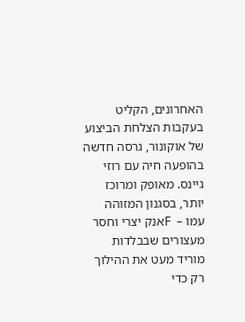האחרונים, הקליט בעקבות הצלחת הביצוע של אוקונור, גרסה חדשה בהופעה חיה עם רוזי גיינס. מאופק ומרוכז יותר, בסגנון המזוהה עמו –  Fאנק יצרי וחסר מעצורים שבבלדות מוריד מעט את ההילוך רק כדי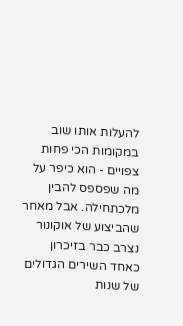להעלות אותו שוב במקומות הכי פחות צפויים - הוא כיפר על מה שפספס להבין מלכתחילה. אבל מאחר שהביצוע של אוקונור נצרב כבר בזיכרון כאחד השירים הגדולים של שנות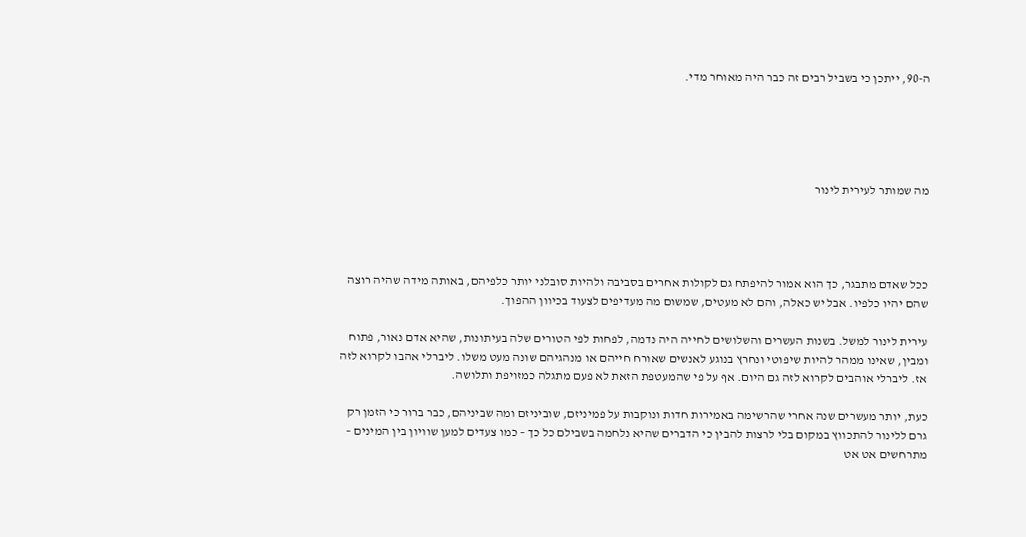ה-90, ייתכן כי בשביל רבים זה כבר היה מאוחר מדי.





מה שמותר לעירית לינור




ככל שאדם מתבגר, כך הוא אמור להיפתח גם לקולות אחרים בסביבה ולהיות סובלני יותר כלפיהם, באותה מידה שהיה רוצה שהם יהיו כלפיו. אבל יש כאלה, והם לא מעטים, שמשום מה מעדיפים לצעוד בכיוון ההפוך.

עירית לינור למשל. בשנות העשרים והשלושים לחייה היה נדמה, לפחות לפי הטורים שלה בעיתונות, שהיא אדם נאור, פתוח ומבין, שאינו ממהר להיות שיפוטי ונחרץ בנוגע לאנשים שאורח חייהם או מנהגיהם שונה מעט משלו. ליברלי אהבו לקרוא לזה אז. ליברלי אוהבים לקרוא לזה גם היום. אף על פי שהמעטפת הזאת לא פעם מתגלה כמזויפת ותלושה.

כעת, יותר מעשרים שנה אחרי שהרשימה באמירות חדות ונוקבות על פמיניזם, שוביניזם ומה שביניהם, כבר ברור כי הזמן רק גרם ללינור להתכווץ במקום בלי לרצות להבין כי הדברים שהיא נלחמה בשבילם כל כך – כמו צעדים למען שוויון בין המינים – מתרחשים אט אט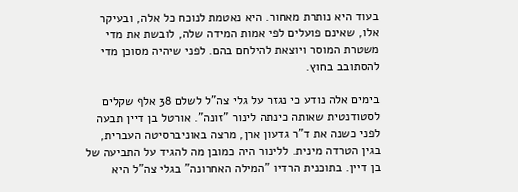בעוד היא נותרת מאחור. היא נאטמת לנוכח כל אלה, ובעיקר אלו, שאינם פועלים לפי אמות המידה שלה, לובשת את מדי משטרת המוסר ויוצאת להילחם בהם. לפני שיהיה מסוכן מדי להסתובב בחוץ.

בימים אלה נודע כי נגזר על גלי צה"ל לשלם 38 אלף שקלים לסטודנטית שאותה כינתה לינור "זונה". אורטל בן דיין תבעה לפני כשנה את ד"ר גדעון ארן, מרצה באוניברסיטה העברית, בגין הטרדה מינית. ללינור היה כמובן מה להגיד על התביעה של בן דיין. בתוכנית הרדיו "המילה האחרונה" בגלי צה"ל היא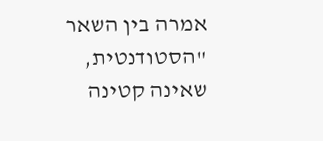אמרה בין השאר "הסטודנטית, שאינה קטינה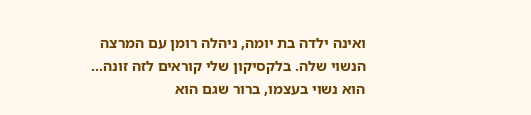ואינה ילדה בת יומה, ניהלה רומן עם המרצה הנשוי שלה. בלקסיקון שלי קוראים לזה זונה… הוא נשוי בעצמו, ברור שגם הוא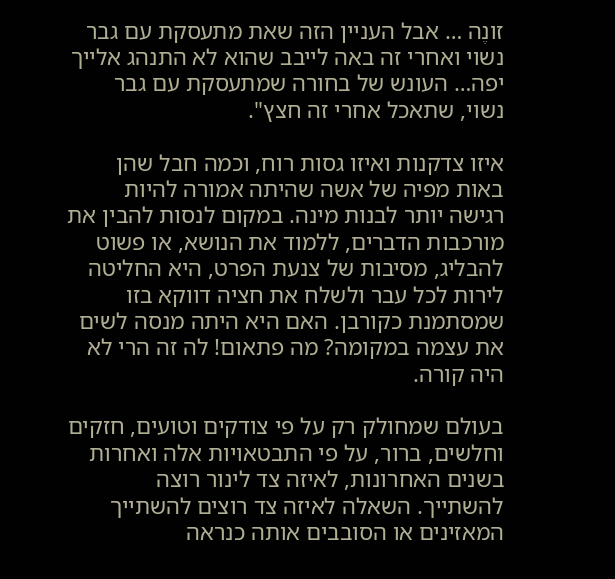זונֶה … אבל העניין הזה שאת מתעסקת עם גבר נשוי ואחרי זה באה לייבב שהוא לא התנהג אלייך יפה… העונש של בחורה שמתעסקת עם גבר נשוי, שתאכל אחרי זה חצץ".

איזו צדקנות ואיזו גסות רוח, וכמה חבל שהן באות מפיה של אשה שהיתה אמורה להיות רגישה יותר לבנות מינה. במקום לנסות להבין את מורכבות הדברים, ללמוד את הנושא, או פשוט להבליג, מסיבות של צנעת הפרט, היא החליטה לירות לכל עבר ולשלח את חציה דווקא בזו שמסתמנת כקורבן. האם היא היתה מנסה לשים את עצמה במקומה? מה פתאום! לה זה הרי לא היה קורה.

בעולם שמחולק רק על פי צודקים וטועים, חזקים וחלשים, ברור, על פי התבטאויות אלה ואחרות בשנים האחרונות, לאיזה צד לינור רוצה להשתייך. השאלה לאיזה צד רוצים להשתייך המאזינים או הסובבים אותה כנראה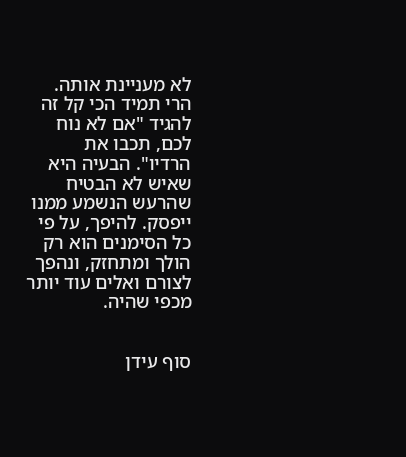לא מעניינת אותה. הרי תמיד הכי קל זה להגיד "אם לא נוח לכם, תכבו את הרדיו". הבעיה היא שאיש לא הבטיח שהרעש הנשמע ממנו ייפסק. להיפך, על פי כל הסימנים הוא רק הולך ומתחזק, ונהפך לצורם ואלים עוד יותר מכפי שהיה.


סוף עידן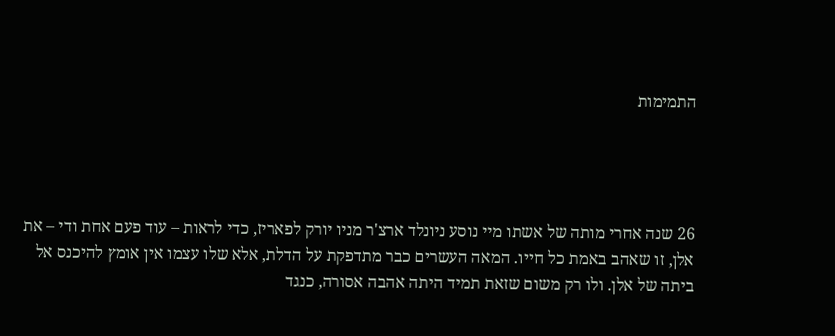התמימות




26 שנה אחרי מותה של אשתו מיי נוסע ניונלד ארצ'ר מניו יורק לפאריז, כדי לראות – עוד פעם אחת ודי – את אלן, זו שאהב באמת כל חייו. המאה העשרים כבר מתדפקת על הדלת, אלא שלו עצמו אין אומץ להיכנס אל ביתה של אלן. ולו רק משום שזאת תמיד היתה אהבה אסורה, כנגד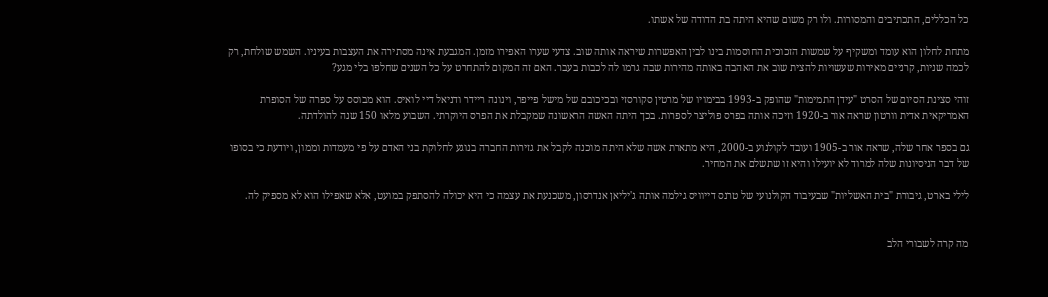כל הכללים, התכתיבים והמסורות. ולו רק משום שהיא היתה בת הדודה של אשתו.

מתחת לחלון הוא עומד ומשקיף על שמשות הזכוכית החוסמות בינו לבין האפשרות שיראה אותה שוב. צדעי שערו האפירו מזמן. המגבעת אינה מסתירה את העצבות בעיניו. השמש שולחת, רק לכמה שניות, קרניים מאירות שעשויות להצית שוב את האהבה באותה מהירות שבה גרמו לה לכבות בעבר. האם זה המקום להתחרט על כל השנים שחלפו בלי מגע?

זוהי סצינת הסיום של הסרט "עידן התמימות" שהופק ב-1993 בבימויו של מרטין סקורסזי ובכיכובם של מישל פייפר, וינונה ריידר ודניאל דיי לואיס. הוא מבוסס על ספרה של הסופרת האמריקאית אדית וורטון שראה אור ב-1920 וזיכה אותה בפרס פוליצר לספרות. בכך היתה האשה הראשונה שמקבלת את הפרס היוקרתי. השבוע מלאו 150 שנה להולדתה.

גם בספר אחר שלה, שראה אור ב-1905 ועובד לקולנוע ב-2000, היא מתארת אשה שלא היתה מוכנה לקבל את גזירות החברה בנוגע לחלוקת בני האדם על פי מעמדות וממון, ויודעת כי בסופו של דבר הניסיונות שלה למרוד לא יועילו והיא זו שתשלם את המחיר.

לילי בארט, גיבורת "בית האשליות" שבעיבוד הקולנועי של טרנס דייוויס גילמה אותה ג'יליאן אנדרסון, משכנעת את עצמה כי היא יכולה להסתפק במועט, אלא שאפילו הוא לא מספיק לה.


מה קרה לשבורי הלב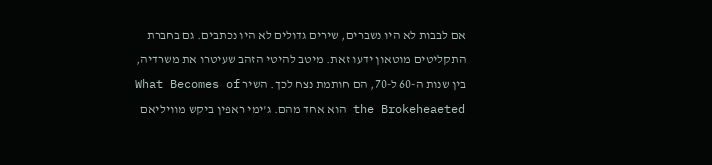אם לבבות לא היו נשברים, שירים גדולים לא היו נכתבים. גם בחברת התקליטים מוטאון ידעו זאת. מיטב להיטי הזהב שעיטרו את משרדיה, בין שנות ה-60 ל-70, הם חותמת נצח לכך. השיר What Becomes of the Brokeheaeted הוא אחד מהם. ג'ימי ראפין ביקש מוויליאם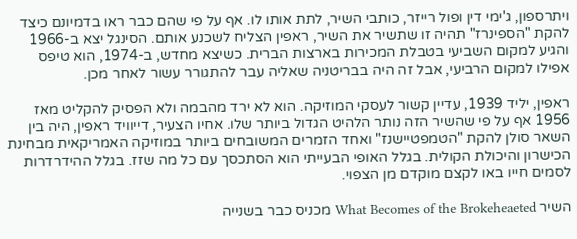ויתרספון, ג'ימי דין ופול רייזר, כותבי השיר, לתת אותו לו. אף על פי שהם כבר ראו בדמיונם כיצד להקת "הספינרז" תהיה זו שתשיר את השיר, ראפין הצליח לשכנע אותם. הסינגל יצא ב-1966 והגיע למקום השביעי בטבלת המכירות בארצות הברית. כשיצא מחדש, ב-1974, הוא טיפס אפילו למקום הרביעי, אבל זה היה בבריטניה שאליה עבר להתגורר עשור לאחר מכן.

ראפין, יליד 1939, עדיין קשור לעסקי המוזיקה. הוא לא ירד מהבמה ולא הפסיק להקליט מאז 1956 אף על פי שהשיר הזה נותר הלהיט הגדול ביותר שלו. אחיו הצעיר, דייוויד ראפין, היה בין השאר סולן להקת "הטמפטיישנז" ואחד הזמרים המשובחים ביותר במוזיקה האמריקאית מבחינת הכישרון והיכולת הקולית. בגלל האופי הבעייתי הוא הסתכסך עם כל מה שזז. בגלל ההידרדרות לסמים חייו באו לקצם מוקדם מן הצפוי.

השיר What Becomes of the Brokeheaeted מכניס כבר בשנייה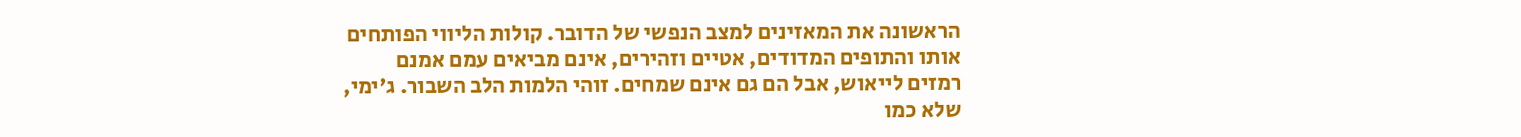הראשונה את המאזינים למצב הנפשי של הדובר. קולות הליווי הפותחים אותו והתופים המדודים, אטיים וזהירים, אינם מביאים עמם אמנם רמזים לייאוש, אבל הם גם אינם שמחים. זוהי הלמות הלב השבור. ג'ימי, שלא כמו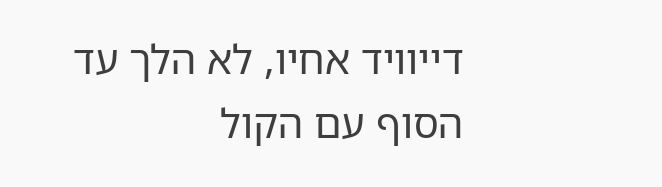דייוויד אחיו, לא הלך עד הסוף עם הקול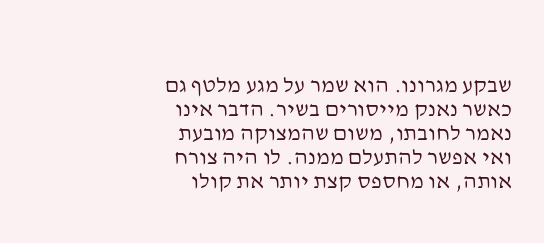שבקע מגרונו. הוא שמר על מגע מלטף גם כאשר נאנק מייסורים בשיר. הדבר אינו נאמר לחובתו, משום שהמצוקה מובעת ואי אפשר להתעלם ממנה. לו היה צורח אותה, או מחספס קצת יותר את קולו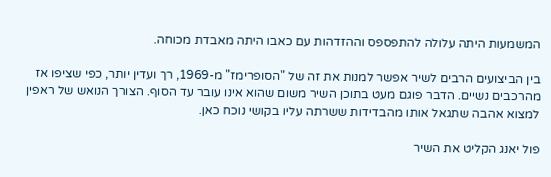המשמעות היתה עלולה להתפספס וההזדהות עם כאבו היתה מאבדת מכוחה.

בין הביצועים הרבים לשיר אפשר למנות את זה של "הסופרימז" מ-1969, רך ועדין יותר, כפי שציפו אז מהרכבים נשיים. הדבר פוגם מעט בתוכן השיר משום שהוא אינו עובר עד הסוף. הצורך הנואש של ראפין למצוא אהבה שתגאל אותו מהבדידות ששרתה עליו בקושי נוכח כאן.

פול יאנג הקליט את השיר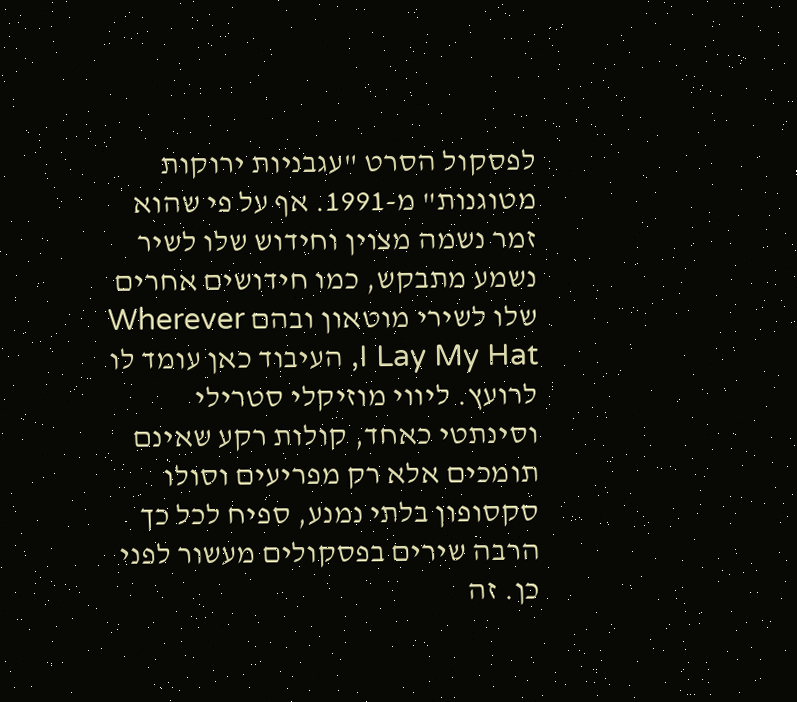לפסקול הסרט "עגבניות ירוקות מטוגנות" מ-1991. אף על פי שהוא זמר נשמה מצוין וחידוש שלו לשיר נשמע מתבקש, כמו חידושים אחרים שלו לשירי מוטאון ובהם Wherever I Lay My Hat, העיבוד כאן עומד לו לרועץ. ליווי מוזיקלי סטרילי וסינתטי כאחד, קולות רקע שאינם תומכים אלא רק מפריעים וסולו סקסופון בלתי נמנע, ספיח לכל כך הרבה שירים בפסקולים מעשור לפני כן. זה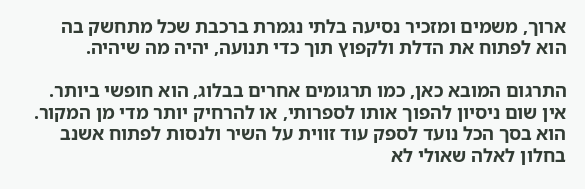ארוך, משמים ומזכיר נסיעה בלתי נגמרת ברכבת שכל מתחשק בה הוא לפתוח את הדלת ולקפוץ תוך כדי תנועה, יהיה מה שיהיה.

התרגום המובא כאן, כמו תרגומים אחרים בבלוג, הוא חופשי ביותר. אין שום ניסיון להפוך אותו לספרותי, או להרחיק יותר מדי מן המקור. הוא בסך הכל נועד לספק עוד זווית על השיר ולנסות לפתוח אשנב בחלון לאלה שאולי לא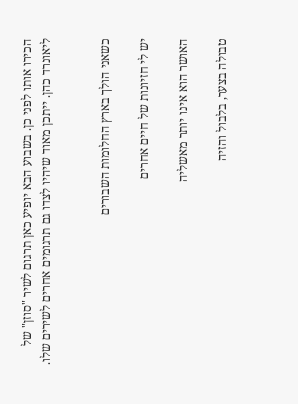הכירו אותו לפני כן. בשבוע הבא יופיע כאן תרגום לשיר "סוזן" של ליאונרד כהן. ייתכן מאוד שיהיו לצדו גם תרגומים אחרים לשירים שלו.


כשאני הולך בארץ החלומות השבורים

יש לי חזיונות של חיים אחרים

האושר הוא אינו יותר מאשליה

טבולה בצער, בלבול והזיה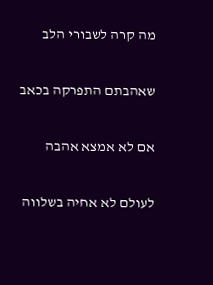מה קרה לשבורי הלב

שאהבתם התפרקה בכאב

אם לא אמצא אהבה

לעולם לא אחיה בשלווה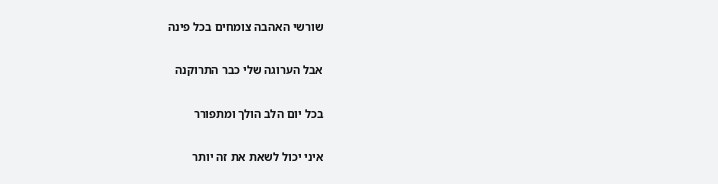שורשי האהבה צומחים בכל פינה

אבל הערוגה שלי כבר התרוקנה

בכל יום הלב הולך ומתפורר

איני יכול לשאת את זה יותר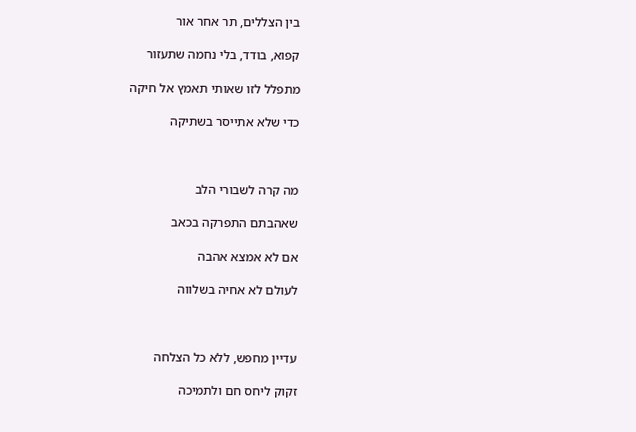בין הצללים, תר אחר אור

קפוא, בודד, בלי נחמה שתעזור

מתפלל לזו שאותי תאמץ אל חיקה

כדי שלא אתייסר בשתיקה



מה קרה לשבורי הלב

שאהבתם התפרקה בכאב

אם לא אמצא אהבה

לעולם לא אחיה בשלווה



עדיין מחפש, ללא כל הצלחה

זקוק ליחס חם ולתמיכה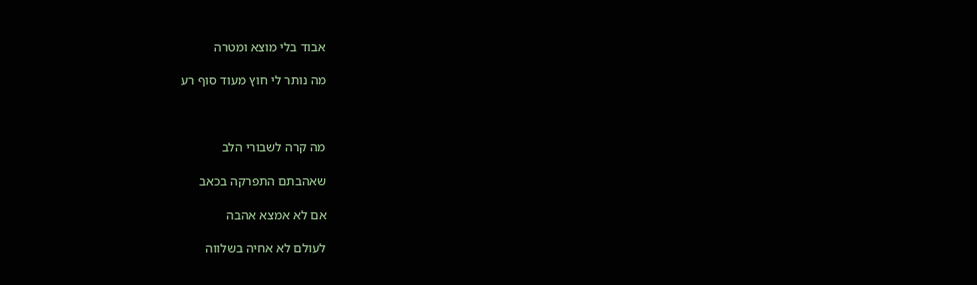אבוד בלי מוצא ומטרה

מה נותר לי חוץ מעוד סוף רע



מה קרה לשבורי הלב

שאהבתם התפרקה בכאב

אם לא אמצא אהבה

לעולם לא אחיה בשלווה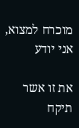מוכרח למצוא, אני יודע

את זו אשר תיקח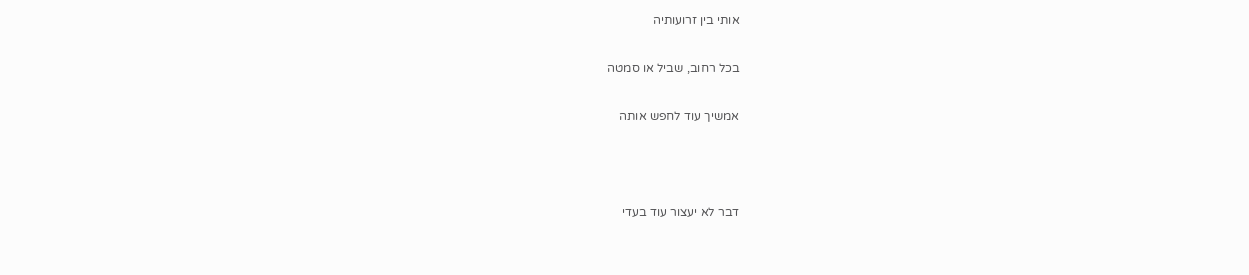אותי בין זרועותיה

בכל רחוב, שביל או סמטה

אמשיך עוד לחפש אותה



דבר לא יעצור עוד בעדי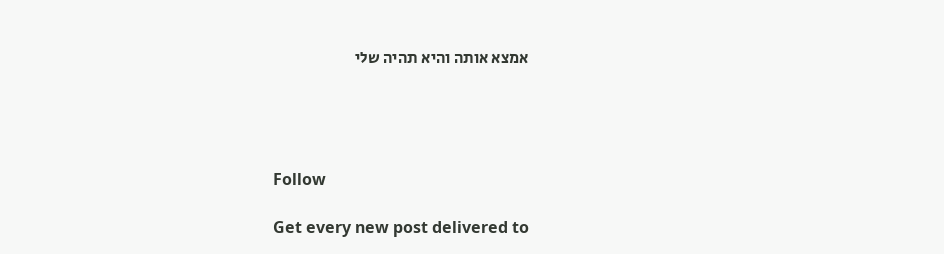אמצא אותה והיא תהיה שלי




Follow

Get every new post delivered to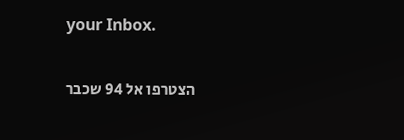your Inbox.

הצטרפו אל 94 שכבר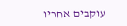עוקבים אחריו